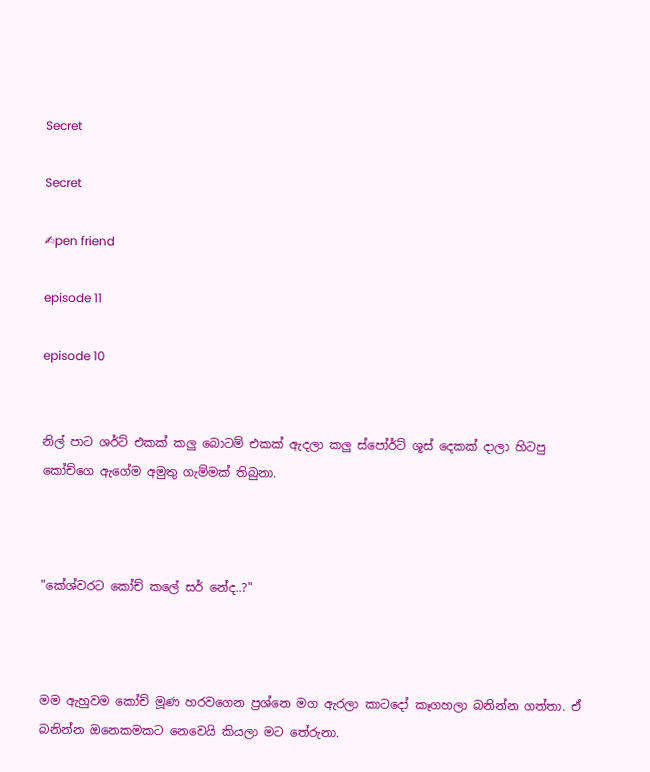Secret

Secret

✍pen friend

episode 11

episode 10


නිල් පාට ශර්ට් එකක් කලු බොටම් එකක් ඇදලා කලු ස්පෝර්ට් ශූස් දෙකක් දාලා හිටපු කෝච්ගෙ ඇගේම අමුතු ගැම්මක් තිබුනා.



"කේශ්වරට කෝච් කලේ සර් නේද..?"



මම ඇහුවම කෝච් මූණ හරවගෙන ප්‍රශ්නෙ මග ඇරලා කාටදෝ කෑගහලා බනින්න ගත්තා. ඒ බනින්න ඔනෙකමකට නෙවෙයි කියලා මට තේරුනා.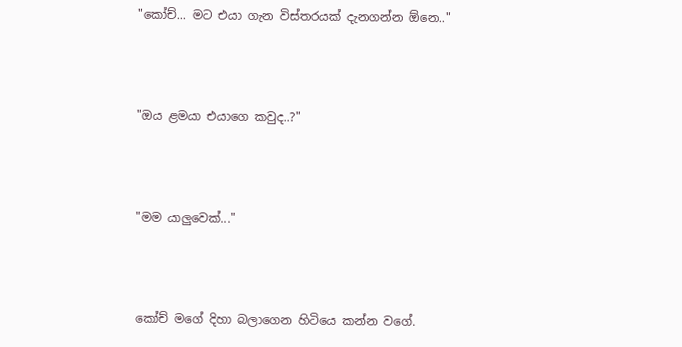"කෝච්... මට එයා ගැන විස්තරයක් දැනගන්න ඕනෙ.."



"ඔය ළමයා එයාගෙ කවුද..?"



"මම යාලුවෙක්..."



කෝච් මගේ දිහා බලාගෙන හිටියෙ කන්න වගේ.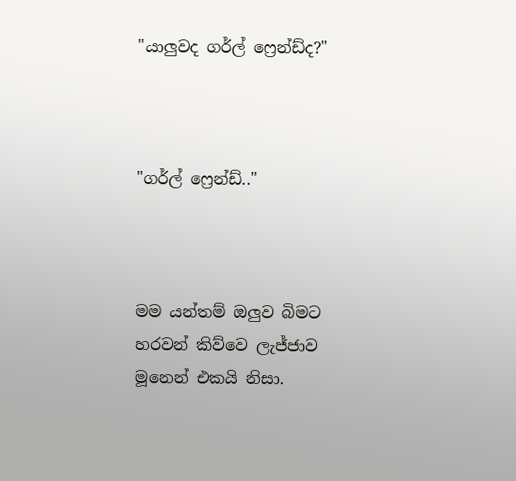"යාලුවද ගර්ල් ෆ්‍රෙන්ඩ්ද?"



"ගර්ල් ෆ්‍රෙන්ඩ්.."



මම යන්තම් ඔලුව බිමට හරවන් කිව්වෙ ලැජ්ජාව මූනෙන් එකයි නිසා.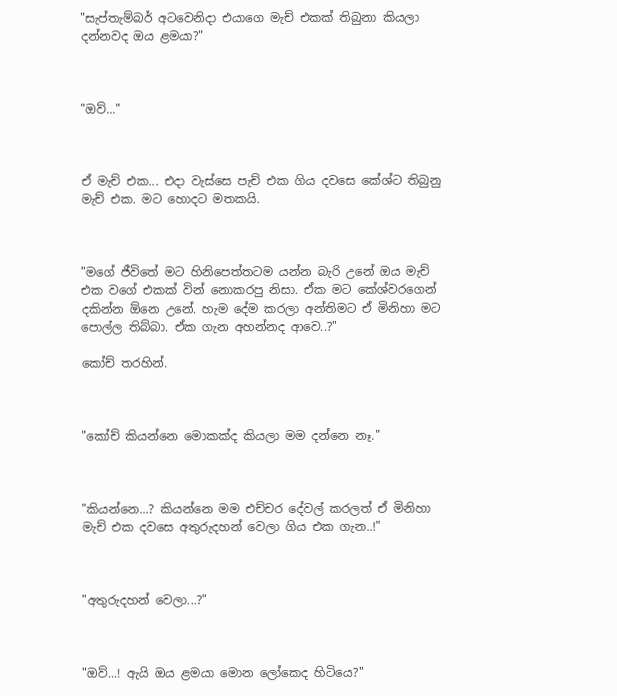"සැප්තැම්බර් අටවෙනිදා එයාගෙ මැච් එකක් තිබුනා කියලා දන්නවද ඔය ළමයා?"



"ඔව්..."



ඒ මැච් එක... එදා වැස්සෙ පැච් එක ගිය දවසෙ කේශ්ට තිබුනු මැච් එක. මට හොදට මතකයි.



"මගේ ජීවිතේ මට හිනිපෙත්තටම යන්න බැරි උනේ ඔය මැච් එක වගේ එකක් වින් නොකරපු නිසා. ඒක මට කේශ්වරගෙන් දකින්න ඕනෙ උනේ. හැම දේම කරලා අන්තිමට ඒ මිනිහා මට පොල්ල තිබ්බා. ඒක ගැන අහන්නද ආවෙ..?"

කෝච් තරහින්.



"කෝච් කියන්නෙ මොකක්ද කියලා මම දන්නෙ නෑ."



"කියන්නෙ...? කියන්නෙ මම එච්චර දේවල් කරලත් ඒ මිනිහා මැච් එක දවසෙ අතුරුදහන් වෙලා ගිය එක ගැන..!"



"අතුරුදහන් වෙලා...?"



"ඔව්...! ඇයි ඔය ළමයා මොන ලෝකෙද හිටියෙ?"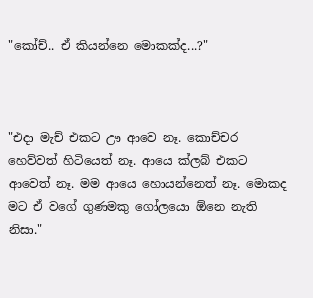"කෝච්.. ඒ කියන්නෙ මොකක්ද...?"



"එදා මැච් එකට ඌ ආවෙ නෑ. කොච්චර හෙව්වත් හිටියෙත් නෑ. ආයෙ ක්ලබ් එකට ආවෙත් නෑ. මම ආයෙ හොයන්නෙත් නෑ. මොකද මට ඒ වගේ ගුණමකු ගෝලයො ඕනෙ නැති නිසා."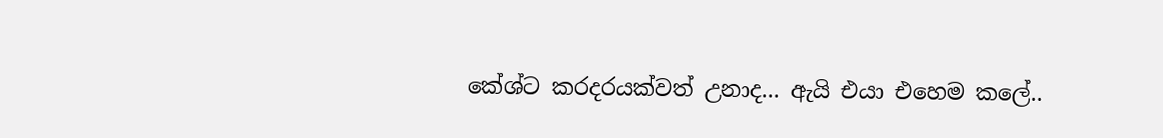කේශ්ට කරදරයක්වත් උනාද... ඇයි එයා එහෙම කලේ..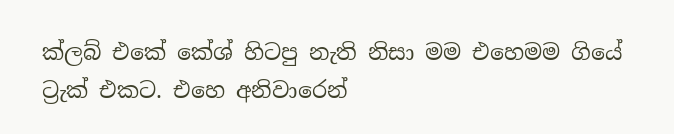ක්ලබ් එකේ කේශ් හිටපු නැති නිසා මම එහෙමම ගියේ ට්‍රැක් එකට. එහෙ අනිවාරෙන්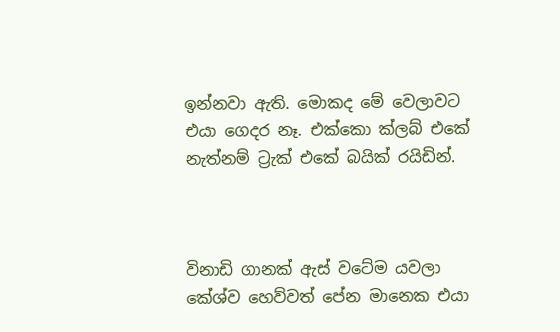ඉන්නවා ඇති. මොකද මේ වෙලාවට එයා ගෙදර නෑ. එක්කො ක්ලබ් එකේ නැත්නම් ට්‍රැක් එකේ බයික් රයිඩින්.



විනාඩි ගානක් ඇස් වටේම යවලා කේශ්ව හෙව්වත් පේන මානෙක එයා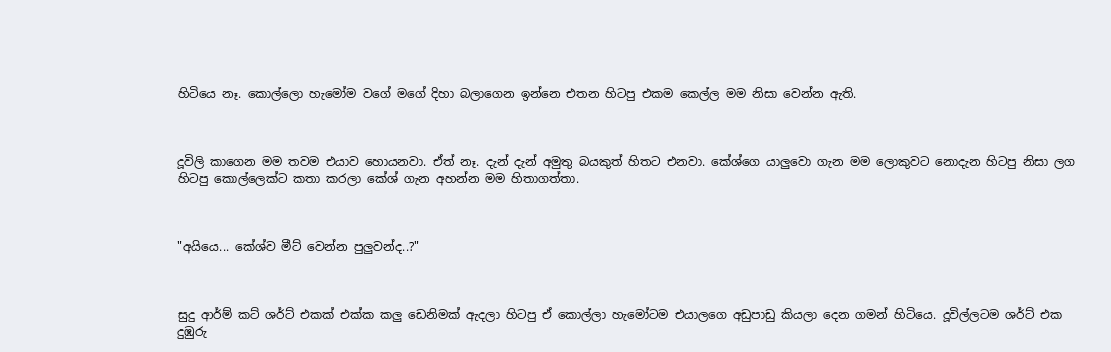හිටියෙ නෑ. කොල්ලො හැමෝම වගේ මගේ දිහා බලාගෙන ඉන්නෙ එතන හිටපු එකම කෙල්ල මම නිසා වෙන්න ඇති.



දූවිලි කාගෙන මම තවම එයාව හොයනවා. ඒත් නෑ. දැන් දැන් අමුතු බයකුත් හිතට එනවා. කේශ්ගෙ යාලුවො ගැන මම ලොකුවට නොදැන හිටපු නිසා ලග හිටපු කොල්ලෙක්ට කතා කරලා කේශ් ගැන අහන්න මම හිතාගත්තා.



"අයියෙ... කේශ්ව මීට් වෙන්න පුලුවන්ද..?"



සුදු ආර්ම් කට් ශර්ට් එකක් එක්ක කලු ඩෙනිමක් ඇදලා හිටපු ඒ කොල්ලා හැමෝටම එයාලගෙ අඩුපාඩු කියලා දෙන ගමන් හිටියෙ. දූවිල්ලටම ශර්ට් එක දුඹුරු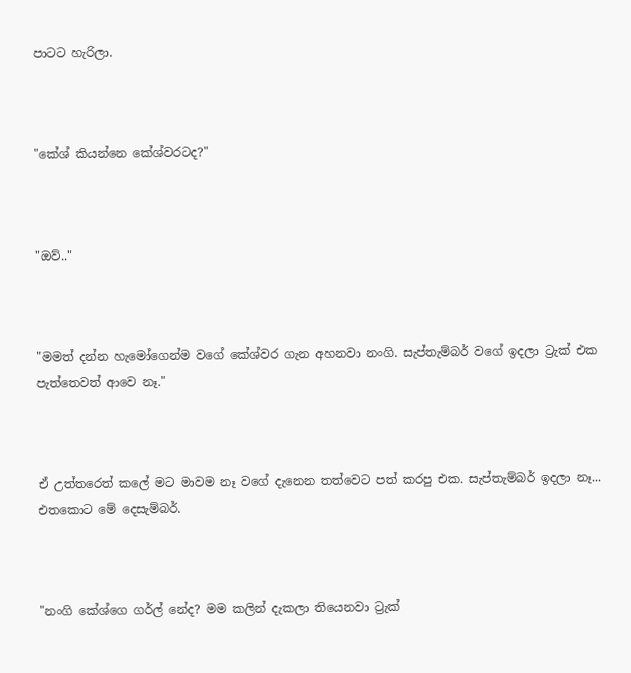පාටට හැරිලා.



"කේශ් කියන්නෙ කේශ්වරටද?"



"ඔව්.."



"මමත් දන්න හැමෝගෙන්ම වගේ කේශ්වර ගැන අහනවා නංගි. සැප්තැම්බර් වගේ ඉදලා ට්‍රැක් එක පැත්තෙවත් ආවෙ නෑ."



ඒ උත්තරෙත් කලේ මට මාවම නෑ වගේ දැනෙන තත්වෙට පත් කරපු එක. සැප්තැම්බර් ඉදලා නෑ... එතකොට මේ දෙසැම්බර්.



"නංගි කේශ්ගෙ ගර්ල් නේද? මම කලින් දැකලා තියෙනවා ට්‍රැක්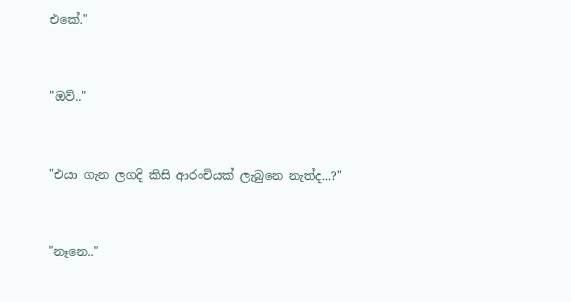එකේ."



"ඔව්.."



"එයා ගැන ලගදි කිසි ආරංචියක් ලැබුනෙ නැත්ද...?"



"නෑනෙ.."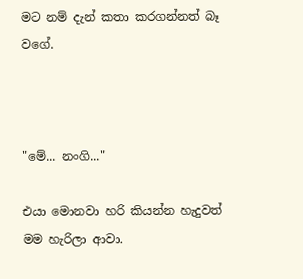මට නම් දැන් කතා කරගන්නත් බෑ වගේ.



"මේ... නංගි..."

එයා මොනවා හරි කියන්න හැදුවත් මම හැරිලා ආවා.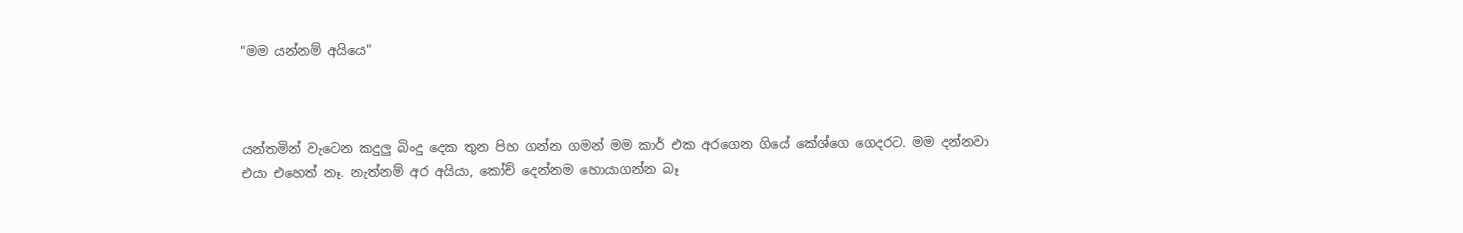"මම යන්නම් අයියෙ"



යන්තමින් වැටෙන කදුලු බිංදු දෙක තුන පිහ ගන්න ගමන් මම කාර් එක අරගෙන ගියේ කේශ්ගෙ ගෙදරට. මම දන්නවා එයා එහෙත් නෑ. නැත්නම් අර අයියා, කෝච් දෙන්නම හොයාගන්න බෑ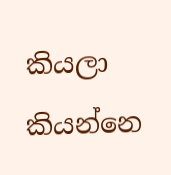කියලා කියන්නෙ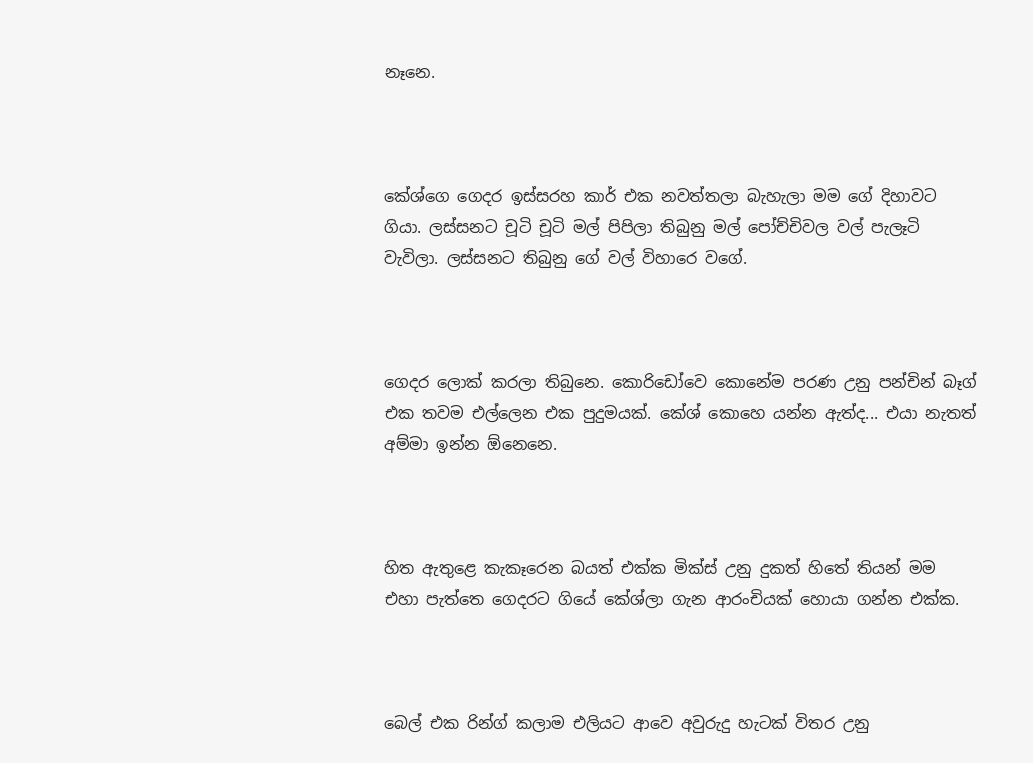නෑනෙ.



කේශ්ගෙ ගෙදර ඉස්සරහ කාර් එක නවත්තලා බැහැලා මම ගේ දිහාවට ගියා. ලස්සනට චූටි චූටි මල් පිපිලා තිබුනු මල් පෝච්චිවල වල් පැලෑටි වැවිලා. ලස්සනට තිබුනු ගේ වල් විහාරෙ වගේ.



ගෙදර ලොක් කරලා තිබුනෙ. කොරිඩෝවෙ කොනේම පරණ උනු පන්චින් බෑග් එක තවම එල්ලෙන එක පුදුමයක්. කේශ් කොහෙ යන්න ඇත්ද... එයා නැතත් අම්මා ඉන්න ඕනෙනෙ.



හිත ඇතුළෙ කැකෑරෙන බයත් එක්ක මික්ස් උනු දුකත් හිතේ තියන් මම එහා පැත්තෙ ගෙදරට ගියේ කේශ්ලා ගැන ආරංචියක් හොයා ගන්න එක්ක.



බෙල් එක රින්ග් කලාම එලියට ආවෙ අවුරුදු හැටක් විතර උනු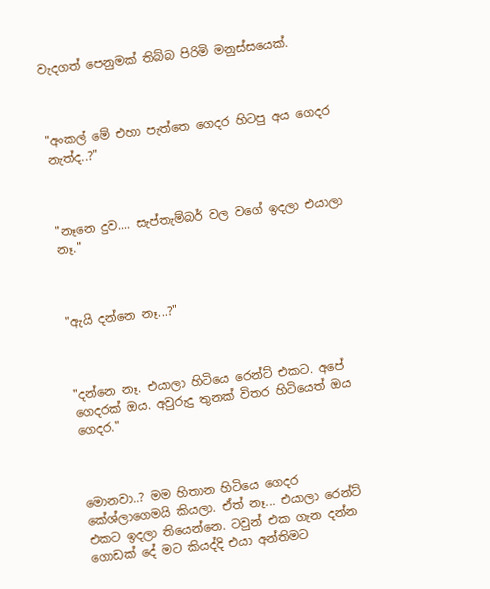වැදගත් පෙනුමක් තිබ්බ පිරිමි මනුස්සයෙක්.



"අංකල් මේ එහා පැත්තෙ ගෙදර හිටපු අය ගෙදර නැත්ද..?"



"නෑනෙ දුව.... සැප්තැම්බර් වල වගේ ඉදලා එයාලා නෑ."



"ඇයි දන්නෙ නෑ...?"



"දන්නෙ නෑ. එයාලා හිටියෙ රෙන්ට් එකට. අපේ ගෙදරක් ඔය. අවුරුදු තුනක් විතර හිටියෙත් ඔය ගෙදර."



මොනවා..? මම හිතාන හිටියෙ ගෙදර කේශ්ලාගෙමයි කියලා. ඒත් නෑ... එයාලා රෙන්ට් එකට ඉදලා තියෙන්නෙ. ටවුන් එක ගැන දන්න ගොඩක් දේ මට කියද්දි එයා අන්තිමට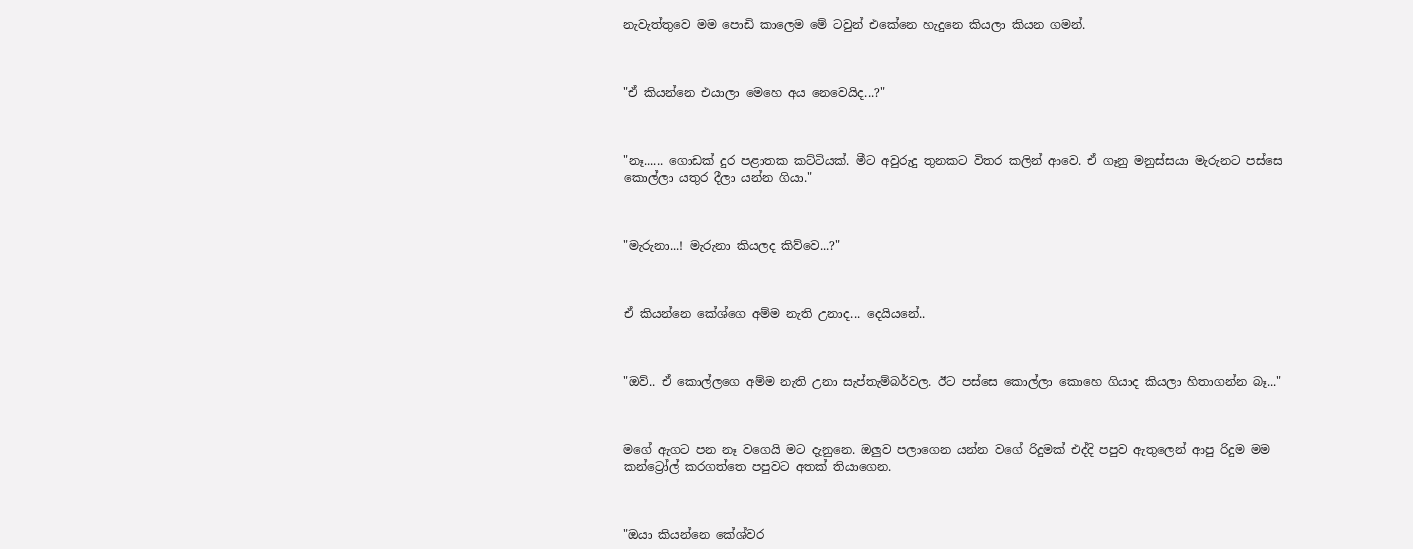නැවැත්තුවෙ මම පොඩි කාලෙම මේ ටවුන් එකේනෙ හැදුනෙ කියලා කියන ගමන්.



"ඒ කියන්නෙ එයාලා මෙහෙ අය නෙවෙයිද...?"



"නෑ...... ගොඩක් දුර පළාතක කට්ටියක්. මීට අවුරුදු තුනකට විතර කලින් ආවෙ. ඒ ගෑනු මනුස්සයා මැරුනට පස්සෙ කොල්ලා යතුර දීලා යන්න ගියා."



"මැරුනා...! මැරුනා කියලද කිව්වෙ...?"



ඒ කියන්නෙ කේශ්ගෙ අම්ම නැති උනාද... දෙයියනේ..



"ඔව්.. ඒ කොල්ලගෙ අම්ම නැති උනා සැප්තැම්බර්වල. ඊට පස්සෙ කොල්ලා කොහෙ ගියාද කියලා හිතාගන්න බෑ..."



මගේ ඇගට පන නෑ වගෙයි මට දැනුනෙ. ඔලුව පලාගෙන යන්න වගේ රිදුමක් එද්දි පපුව ඇතුලෙන් ආපු රිදුම මම කන්ට්‍රෝල් කරගත්තෙ පපුවට අතක් තියාගෙන.



"ඔයා කියන්නෙ කේශ්වර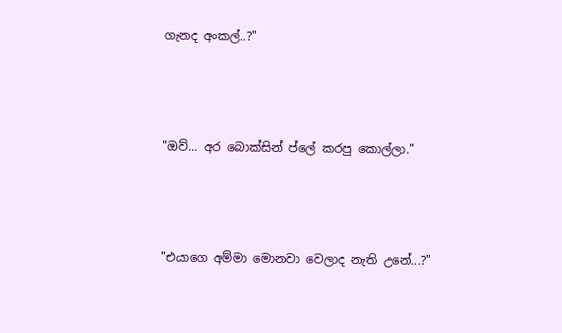ගැනද අංකල්..?"



"ඔව්... අර බොක්සින් ප්ලේ කරපු කොල්ලා."



"එයාගෙ අම්මා මොනවා වෙලාද නැති උනේ...?"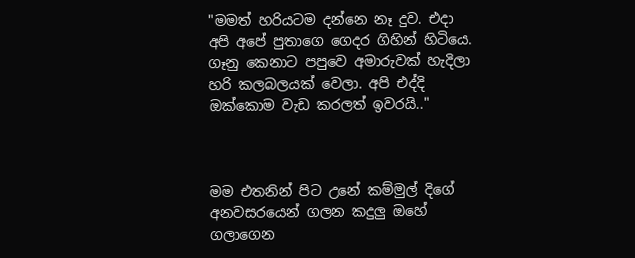"මමත් හරියටම දන්නෙ නෑ දුව. එදා අපි අපේ පුතාගෙ ගෙදර ගිහින් හිටියෙ. ගෑනු කෙනාට පපුවෙ අමාරුවක් හැදිලා හරි කලබලයක් වෙලා. අපි එද්දි ඔක්කොම වැඩ කරලත් ඉවරයි.."



මම එතනින් පිට උනේ කම්මුල් දිගේ අනවසරයෙන් ගලන කදුලු ඔහේ ගලාගෙන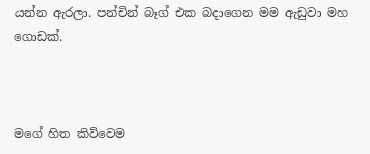යන්න ඇරලා. පන්චින් බෑග් එක බදාගෙන මම ඇඩුවා මහ ගොඩක්.



මගේ හිත කිව්වෙම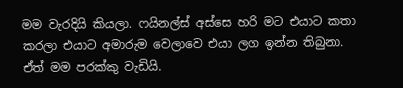මම වැරදියි කියලා. ෆයිනල්ස් අස්සෙ හරි මට එයාට කතා කරලා එයාට අමාරුම වෙලාවෙ එයා ලග ඉන්න තිබුනා. ඒත් මම පරක්කු වැඩියි.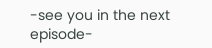-see you in the next episode-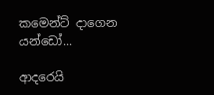කමෙන්ට් දාගෙන යන්ඩෝ...

ආදරෙයි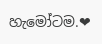හැමෝටම.❤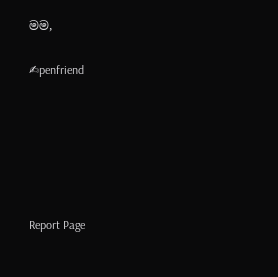මම,

✍penfriend






Report Page